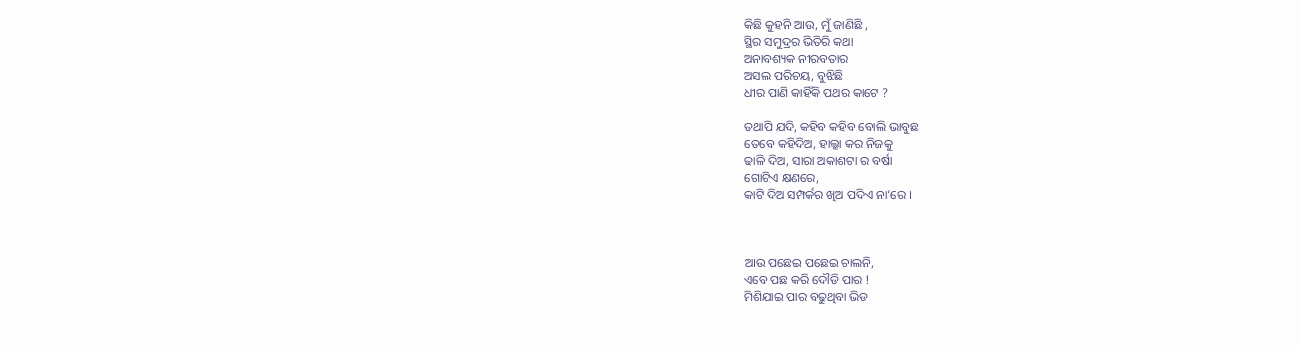କିଛି କୁହନି ଆଉ, ମୁଁ ଜାଣିଛି ,
ସ୍ଥିର ସମୁଦ୍ରର ଭିତିରି କଥା
ଅନାବଶ୍ୟକ ନୀରବତାର
ଅସଲ ପରିଚୟ, ବୁଝିଛି
ଧୀର ପାଣି କାହିଁକି ପଥର କାଟେ ?

ତଥାପି ଯଦି, କହିବ କହିବ ବୋଲି ଭାବୁଛ
ତେବେ କହିଦିଅ, ହାଲ୍କା କର ନିଜକୁ
ଢାଳି ଦିଅ, ସାରା ଅକାଶଟା ର ବର୍ଷା
ଗୋଟିଏ କ୍ଷଣରେ,
କାଟି ଦିଅ ସମ୍ପର୍କର ଖିଅ ପଦିଏ ନା’ରେ ।



ଆଉ ପଛେଇ ପଛେଇ ଚାଲନି,
ଏବେ ପଛ କରି ଦୌଡି ପାର !
ମିଶିଯାଇ ପାର ବଢୁଥିବା ଭିଡ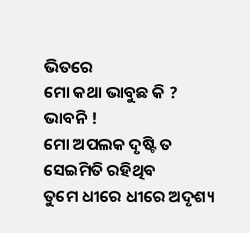ଭିତରେ
ମୋ କଥା ଭାବୁଛ କି ? ଭାବନି !
ମୋ ଅପଲକ ଦୃଷ୍ଟି ତ ସେଇମିତି ରହିଥିବ
ତୁମେ ଧୀରେ ଧୀରେ ଅଦୃଶ୍ୟ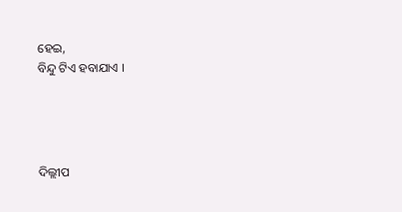ହେଇ,
ବିନ୍ଦୁ ଟିଏ ହବାଯାଏ ।




ଦିଲ୍ଲୀପ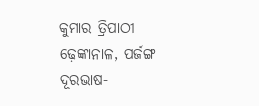କୁମାର ତ୍ରିପାଠୀ
ଢ଼େଙ୍କାନାଳ, ପର୍ଜଙ୍ଗ
ଦୂରଭାଷ-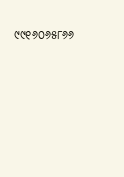୯୯୧୬୦୬୫୮୬୬